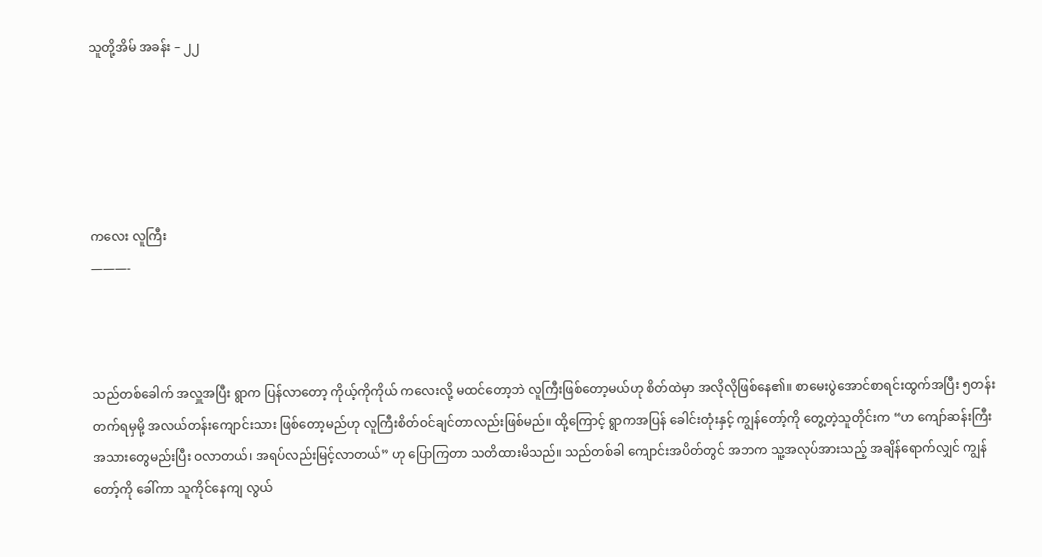သူတို့အိမ် အခန်း – ၂၂





ကလေး လူကြီး
———-



သည်တစ်ခေါက် အလှူအပြီး ရွာက ပြန်လာတော့ ကိုယ့်ကိုကိုယ် ကလေးလို့ မထင်တော့ဘဲ လူကြီးဖြစ်တော့မယ်ဟု စိတ်ထဲမှာ အလိုလိုဖြစ်နေ၏။ စာမေးပွဲအောင်စာရင်းထွက်အပြီး ၅တန်းတက်ရမှမို့ အလယ်တန်းကျောင်းသား ဖြစ်တော့မည်ဟု လူကြီးစိတ်ဝင်ချင်တာလည်းဖြစ်မည်။ ထို့ကြောင့် ရွာကအပြန် ခေါင်းတုံးနှင့် ကျွန်တော့်ကို တွေ့တဲ့သူတိုင်းက “ဟ ကျော်ဆန်းကြီး အသားတွေမည်းပြီး ဝလာတယ်၊ အရပ်လည်းမြင့်လာတယ်” ဟု ပြောကြတာ သတိထားမိသည်။ သည်တစ်ခါ ကျောင်းအပိတ်တွင် အဘက သူ့အလုပ်အားသည့် အချိန်ရောက်လျှင် ကျွန်တော့်ကို ခေါ်ကာ သူကိုင်နေကျ လွယ်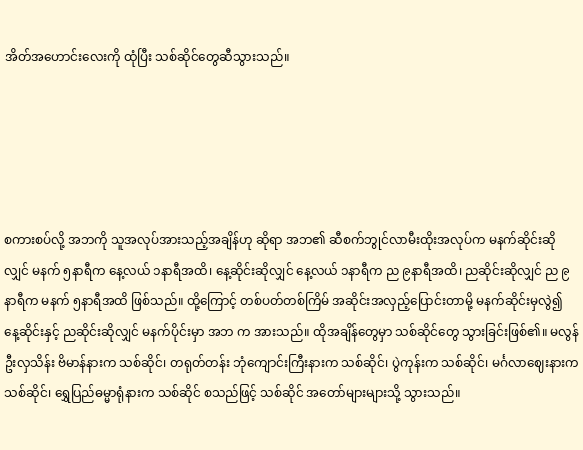အိတ်အဟောင်းလေးကို ထုံပြီး သစ်ဆိုင်တွေဆီသွားသည်။





စကားစပ်လို့ အဘကို သူအလုပ်အားသည့်အချိန်ဟု ဆိုရာ အဘ၏ ဆီစက်ဘွုင်လာမီးထိုးအလုပ်က မနက်ဆိုင်းဆိုလျှင် မနက် ၅နာရီက နေ့လယ် ၁နာရီအထိ၊ နေ့ဆိုင်းဆိုလျှင် နေ့လယ် ၁နာရီက ည ၉နာရီအထိ၊ ညဆိုင်းဆိုလျှင် ည ၉နာရီက မနက် ၅နာရီအထိ ဖြစ်သည်။ ထို့ကြောင့် တစ်ပတ်တစ်ကြိမ် အဆိုင်းအလှည့်ပြောင်းတာမို့ မနက်ဆိုင်းမှလွဲ၍ နေ့ဆိုင်းနှင့် ညဆိုင်းဆိုလျှင် မနက်ပိုင်းမှာ အဘ က အားသည်။ ထိုအချိန်တွေမှာ သစ်ဆိုင်တွေ သွားခြင်းဖြစ်၏။ မလွန် ဦးလှသိန်း ဗိမာန်နားက သစ်ဆိုင်၊ တရုတ်တန်း ဘုံကျောင်းကြီးနားက သစ်ဆိုင်၊ ပွဲကုန်းက သစ်ဆိုင်၊ မင်္ဂလာဈေးနားက သစ်ဆိုင်၊ ရွှေပြည်ဓမ္မာရုံနားက သစ်ဆိုင် စသည်ဖြင့် သစ်ဆိုင် အတော်များများသို့ သွားသည်။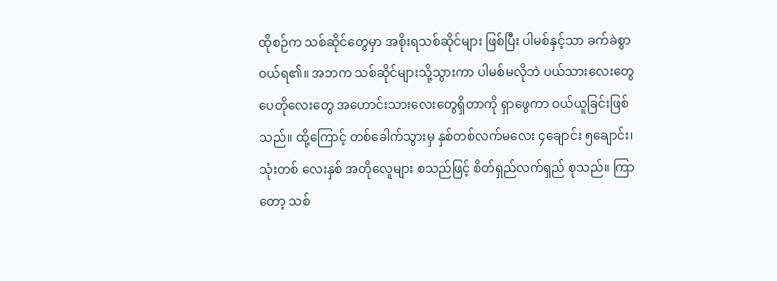ထိုစဉ်က သစ်ဆိုင်တွေမှာ အစိုးရသစ်ဆိုင်များ ဖြစ်ပြီး ပါမစ်နှင့်သာ ခက်ခဲစွာ ဝယ်ရ၏။ အဘက သစ်ဆိုင်များသို့သွားကာ ပါမစ်မလိုဘဲ ပယ်သားလေးတွေ ပေတိုလေးတွေ အဟောင်းသားလေးတွေရှိတာကို ရှာဖွေကာ ဝယ်ယူခြင်းဖြစ်သည်။ ထို့ကြောင့် တစ်ခေါက်သွားမှ နှစ်တစ်လက်မလေး ၄ချောင်း ၅ချောင်း၊ သုံးတစ် လေးနှစ် အတိုလေူများ စသည်ဖြင့် စိတ်ရှည်လက်ရှည် စုသည်။ ကြာတော့ သစ်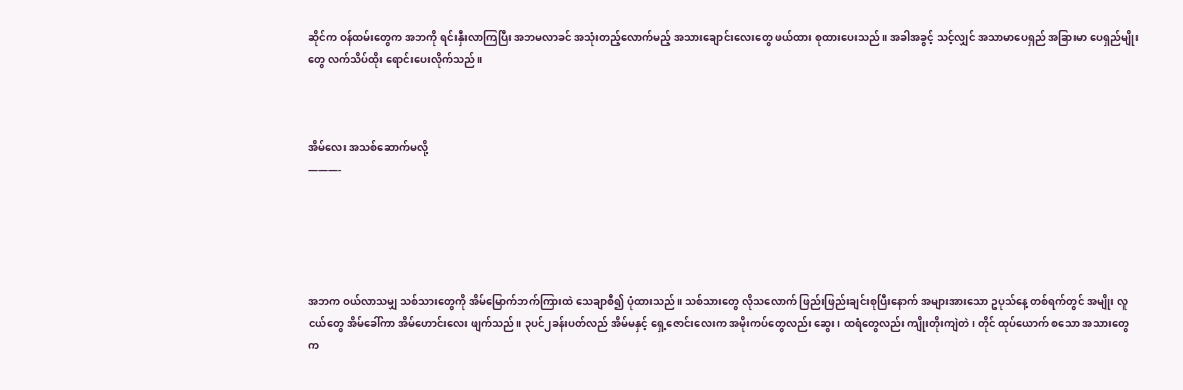ဆိုင်က ဝန်ထမ်းတွေက အဘကို ရင်းနှီးလာကြပြီး အဘမလာခင် အသုံးတည့်လောက်မည့် အသားချောင်းလေးတွေ ဖယ်ထား စုထားပေးသည်။ အခါအခွင့် သင့်လျှင် အသာမာပေရှည် အခြားမာ ပေရှည်မျိုးတွေ လက်သိပ်ထိုး ရောင်းပေးလိုက်သည်။



အိမ်လေး အသစ်ဆောက်မလို့
———-





အဘက ဝယ်လာသမျှ သစ်သားတွေကို အိမ်မြောက်ဘက်ကြားထဲ သေချာစီ၍ ပုံထားသည်။ သစ်သားတွေ လိုသလောက် ဖြည်းဖြည်းချင်းစုပြီးနောက် အများအားသော ဥပုသ်နေ့ တစ်ရက်တွင် အမျိုး လူငယ်တွေ အိမ်ခေါ်ကာ အိမ်ဟောင်းလေး ဖျက်သည်။ ၃ပင်၂ခန်းပတ်လည် အိမ်မနှင့် ရှေ့ဇောင်းလေးက အမိုးကပ်တွေလည်း ဆွေး၊ ထရံတွေလည်း ကျိုးတိုးကျဲတဲ၊ တိုင် ထုပ်ယောက် စသော အသားတွေက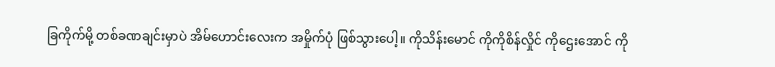ခြကိုက်မို့ တစ်ခဏချင်းမှာပဲ အိမ်ဟောင်းလေးက အမှိုက်ပုံ ဖြစ်သွားပေါ့။ ကိုသိန်းမောင် ကိုကိုစိန်လှိုင် ကိုဌေးအောင် ကို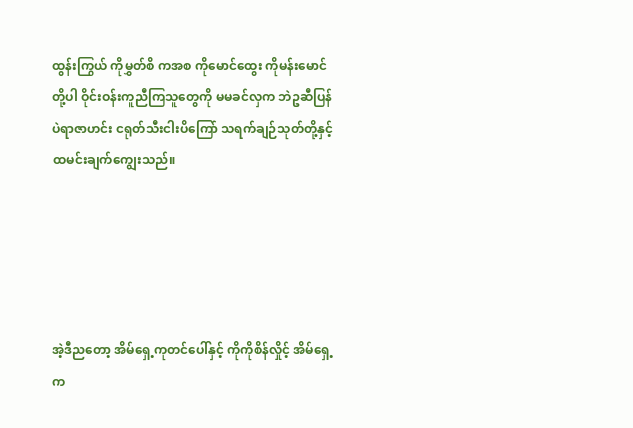ထွန်းကြွယ် ကိုမွှတ်စိ ကအစ ကိုမောင်ထွေး ကိုမန်းမောင်တို့ပါ ဝိုင်းဝန်းကူညီကြသူတွေကို မမခင်လှက ဘဲဥဆီပြန် ပဲရာဇာဟင်း ငရုတ်သီးငါးပိကြော် သရက်ချဉ်သုတ်တို့နှင့် ထမင်းချက်ကျွေးသည်။





အဲ့ဒီညတော့ အိမ်ရှေ့ကုတင်ပေါ်နှင့် ကိုကိုစိန်လှိုင့် အိမ်ရှေ့က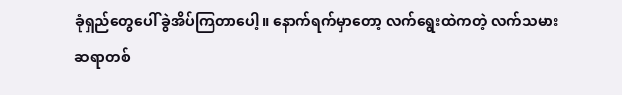ခုံရှည်တွေပေါ် ခွဲအိပ်ကြတာပေါ့။ နောက်ရက်မှာတော့ လက်ရွေးထဲကတဲ့ လက်သမားဆရာတစ်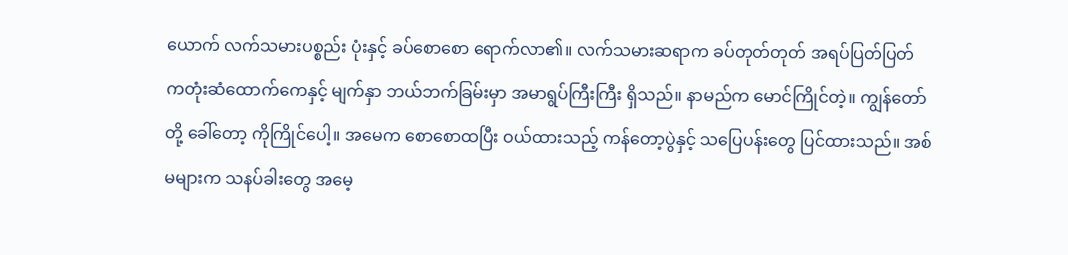ယောက် လက်သမားပစ္စည်း ပုံးနှင့် ခပ်စောစော ရောက်လာ၏။ လက်သမားဆရာက ခပ်တုတ်တုတ် အရပ်ပြတ်ပြတ် ကတုံးဆံထောက်ကေနှင့် မျက်နှာ ဘယ်ဘက်ခြမ်းမှာ အမာရွပ်ကြီးကြီး ရှိသည်။ နာမည်က မောင်ကြိုင်တဲ့။ ကျွန်တော်တို့ ခေါ်တော့ ကိုကြိုင်ပေါ့။ အမေက စောစောထပြီး ဝယ်ထားသည့် ကန်တော့ပွဲနှင့် သပြေပန်းတွေ ပြင်ထားသည်။ အစ်မများက သနပ်ခါးတွေ အမေ့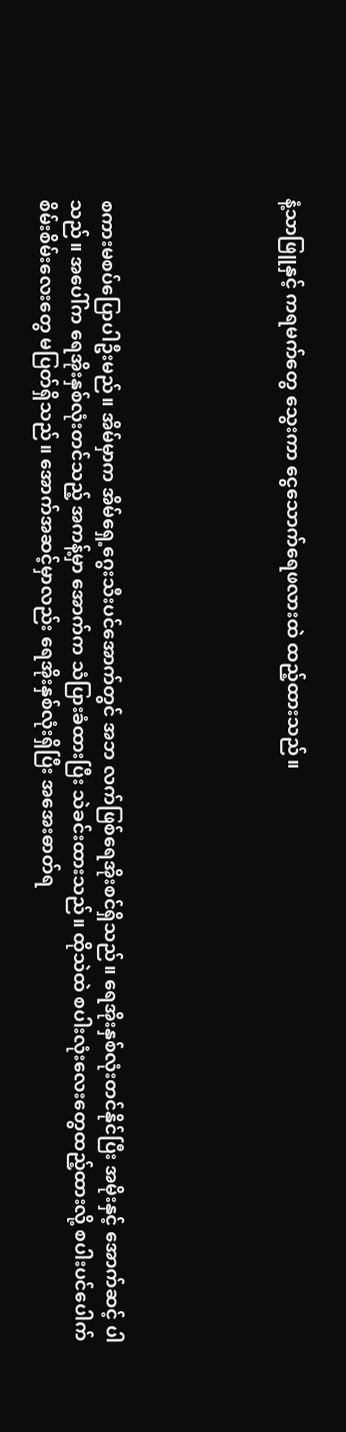နံ့သာဖြူနှင့် ကရမက်တွေ သွေးကာ ငွေသောက်ရေဖလားထဲ ထည့်ထားသည်။





စကားမစပ်ပြောပါဦးမည်။ အိမ်မှာက အိမ်ရှေ့ဂွေးသီးပင်အောက်တွင် အဘ လက်ဖြစ်ရေအိုးစင်ရှိသည်။ ရေအိုးနှစ်လုံးတင်နိုင်ပြီး အမိုးနှင့် အောက်ဆင့် ပါသည်။ အပေါ်က ရေအိုးနှစ်လုံးတင်သည့် အကန့်မှာ အောက်က သံပြားခံထားပြီး သဲခင်းထားသည်။ ထိုသဲထဲ စပါးလုံးလေးတွေထည့်ထားလို့ စပါးပင်ပေါက် စိမ်းစိမ်းလေးတွေ မပြတ်ရှိသည်။ အောက်အဆင့်မှာလည်း ရေအိုးနှစ်လုံးရှိပြီး အအေးဓာတ်ရ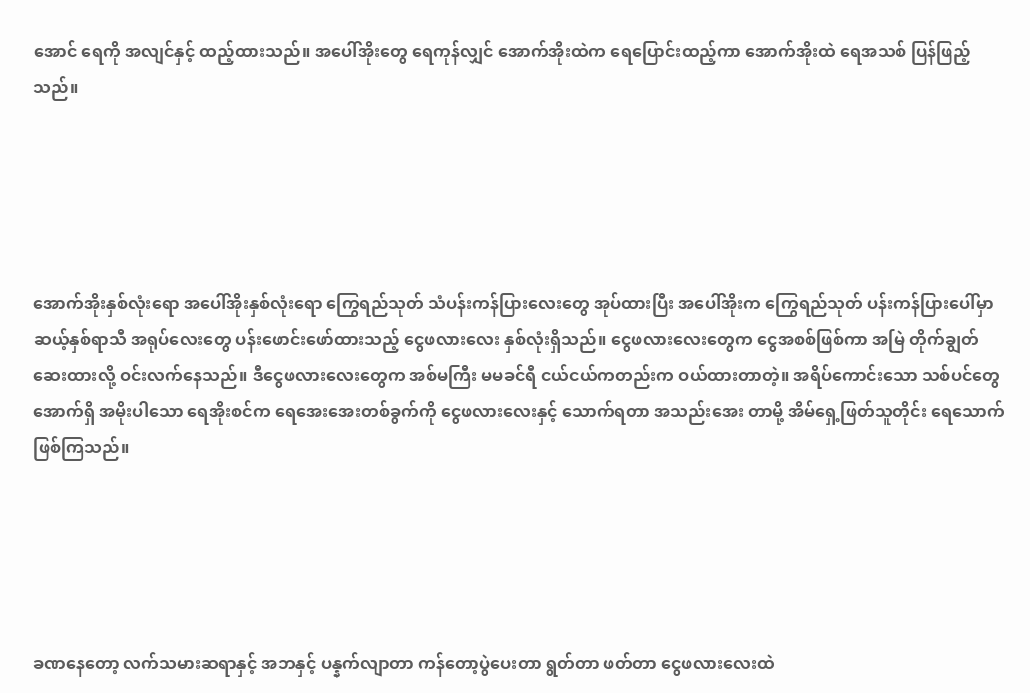အောင် ရေကို အလျင်နှင့် ထည့်ထားသည်။ အပေါ်အိုးတွေ ရေကုန်လျှင် အောက်အိုးထဲက ရေပြောင်းထည့်ကာ အောက်အိုးထဲ ရေအသစ် ပြန်ဖြည့်သည်။





အောက်အိုးနှစ်လုံးရော အပေါ်အိုးနှစ်လုံးရော ကြွေရည်သုတ် သံပန်းကန်ပြားလေးတွေ အုပ်ထားပြီး အပေါ်အိုးက ကြွေရည်သုတ် ပန်းကန်ပြားပေါ်မှာ ဆယ့်နှစ်ရာသီ အရုပ်လေးတွေ ပန်းဖောင်းဖော်ထားသည့် ငွေဖလားလေး နှစ်လုံးရှိသည်။ ငွေဖလားလေးတွေက ငွေအစစ်ဖြစ်ကာ အမြဲ တိုက်ချွတ်ဆေးထားလို့ ဝင်းလက်နေသည်။ ဒီငွေဖလားလေးတွေက အစ်မကြီး မမခင်ရီ ငယ်ငယ်ကတည်းက ဝယ်ထားတာတဲ့။ အရိပ်ကောင်းသော သစ်ပင်တွေ အောက်ရှိ အမိုးပါသော ရေအိုးစင်က ရေအေးအေးတစ်ခွက်ကို ငွေဖလားလေးနှင့် သောက်ရတာ အသည်းအေး တာမို့ အိမ်ရှေ့ဖြတ်သူတိုင်း ရေသောက်ဖြစ်ကြသည်။





ခဏနေတော့ လက်သမားဆရာနှင့် အဘနှင့် ပန္နက်လျာတာ ကန်တော့ပွဲပေးတာ ရွတ်တာ ဖတ်တာ ငွေဖလားလေးထဲ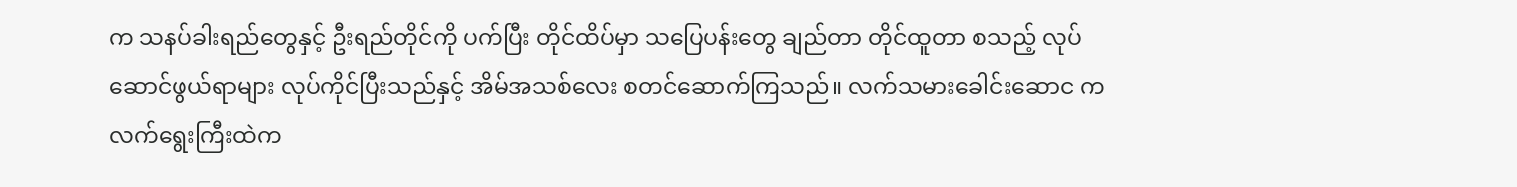က သနပ်ခါးရည်တွေနှင့် ဦးရည်တိုင်ကို ပက်ပြီး တိုင်ထိပ်မှာ သပြေပန်းတွေ ချည်တာ တိုင်ထူတာ စသည့် လုပ်ဆောင်ဖွယ်ရာများ လုပ်ကိုင်ပြီးသည်နှင့် အိမ်အသစ်လေး စတင်ဆောက်ကြသည်။ လက်သမားခေါင်းဆောင က လက်ရွေးကြီးထဲက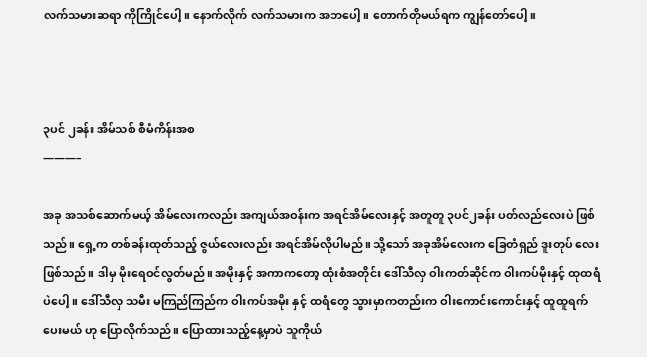လက်သမားဆရာ ကိုကြိုင်ပေါ့။ နောက်လိုက် လက်သမားက အဘပေါ့။ တောက်တိုမယ်ရက ကျွန်တော်ပေါ့။



၃ပင် ၂ခန်း အိမ်သစ် စီမံကိန်းအစ
———–

အခု အသစ်ဆောက်မယ့် အိမ်လေးကလည်း အကျယ်အဝန်းက အရင်အိမ်လေးနှင့် အတူတူ ၃ပင်၂ခန်း ပတ်လည်လေးပဲ ဖြစ်သည်။ ရှေ့က တစ်ခန်းထုတ်သည့် ဇွယ်လေးလည်း အရင်အိမ်လိုပါမည်။ သို့သော် အခုအိမ်လေးက ခြေတံရှည် ဒူးတုပ် လေး ဖြစ်သည်။ ဒါမှ မိုးရေဝင်လွတ်မည်။ အမိုးနှင့် အကာကတော့ ထုံးစံအတိုင်း ဒေါ်သီလှ ဝါးကတ်ဆိုင်က ဝါးကပ်မိုးနှင့် ထုထရံပဲပေါ့။ ဒေါ်သီလှ သမီး မကြည်ကြည်က ဝါးကပ်အမိုး နှင့် ထရံတွေ သွားမှာကတည်းက ဝါးကောင်းကောင်းနှင့် ထူထူရက်ပေးမယ် ဟု ပြောလိုက်သည်။ ပြောထားသည့်နေ့မှာပဲ သူကိုယ်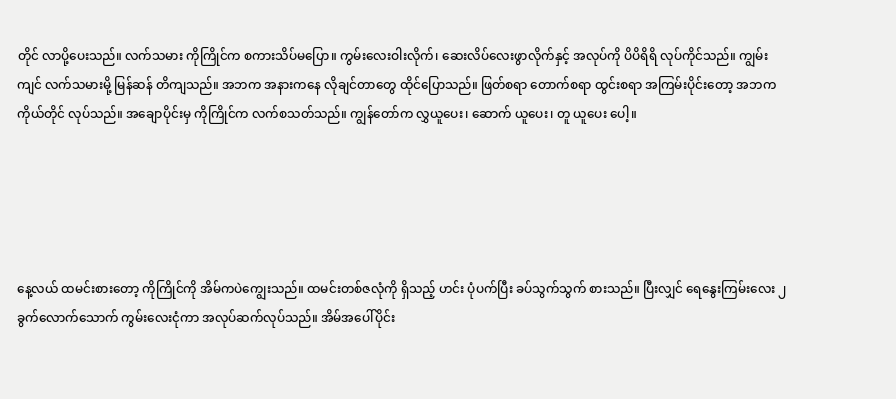တိုင် လာပို့ပေးသည်။ လက်သမား ကိုကြိုင်က စကားသိပ်မပြော။ ကွမ်းလေးဝါးလိုက်၊ ဆေးလိပ်လေးဖွာလိုက်နှင့် အလုပ်ကို ပိပိရိရိ လုပ်ကိုင်သည်။ ကျွမ်းကျင် လက်သမားမို့ မြန်ဆန် တိကျသည်။ အဘက အနားကနေ လိုချင်တာတွေ ထိုင်ပြောသည်။ ဖြတ်စရာ တောက်စရာ ထွင်းစရာ အကြမ်းပိုင်းတော့ အဘက ကိုယ်တိုင် လုပ်သည်။ အချောပိုင်းမှ ကိုကြိုင်က လက်စသတ်သည်။ ကျွန်တော်က လွှယူပေး၊ ဆောက် ယူပေး၊ တူ ယူပေး ပေါ့။





နေ့လယ် ထမင်းစားတော့ ကိုကြိုင်ကို အိမ်ကပဲကျွေးသည်။ ထမင်းတစ်ဇလုံကို ရှိသည့် ဟင်း ပုံပက်ပြီး ခပ်သွက်သွက် စားသည်။ ပြီးလျှင် ရေနွေးကြမ်းလေး ၂ခွက်လောက်သောက် ကွမ်းလေးငုံကာ အလုပ်ဆက်လုပ်သည်။ အိမ်အပေါ်ပိုင်း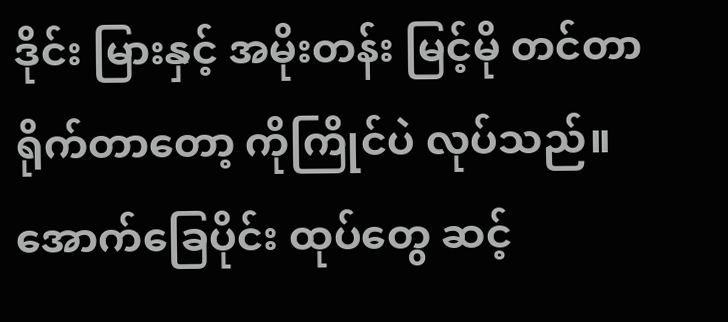ဒိုင်း မြားနှင့် အမိုးတန်း မြင့်မို တင်တာ ရိုက်တာတော့ ကိုကြိုင်ပဲ လုပ်သည်။ အောက်ခြေပိုင်း ထုပ်တွေ ဆင့်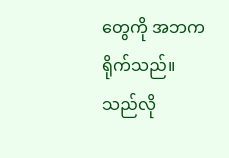တွေကို အဘက ရိုက်သည်။ သည်လို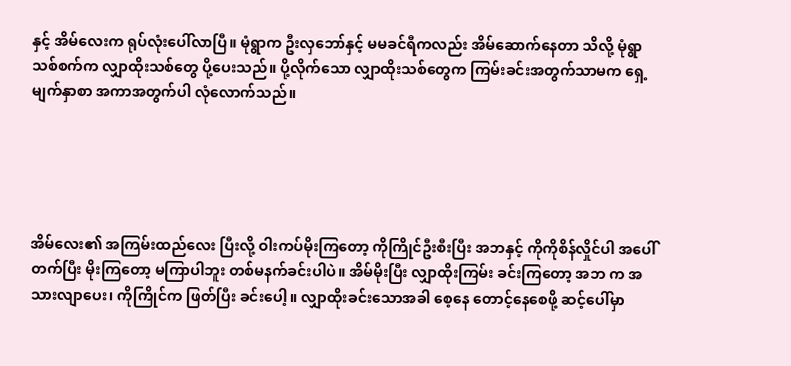နှင့် အိမ်လေးက ရုပ်လုံးပေါ်လာပြီ။ မုံရွာက ဦးလှဘော်နှင့် မမခင်ရီကလည်း အိမ်ဆောက်နေတာ သိလို့ မုံရွာသစ်စက်က လျှာထိုးသစ်တွေ ပို့ပေးသည်။ ပို့လိုက်သော လျှာထိုးသစ်တွေက ကြမ်းခင်းအတွက်သာမက ရှေ့မျက်နှာစာ အကာအတွက်ပါ လုံလောက်သည်။





အိမ်လေး၏ အကြမ်းထည်လေး ပြီးလို့ ဝါးကပ်မိုးကြတော့ ကိုကြိုင်ဦးစီးပြီး အဘနှင့် ကိုကိုစိန်လှိုင်ပါ အပေါ်တက်ပြီး မိုးကြတော့ မကြာပါဘူး တစ်မနက်ခင်းပါပဲ။ အိမ်မိုးပြီး လျှာထိုးကြမ်း ခင်းကြတော့ အဘ က အသားလျာပေး၊ ကိုကြိုင်က ဖြတ်ပြီး ခင်းပေါ့။ လျှာထိုးခင်းသောအခါ စေ့နေ တောင့်နေစေဖို့ ဆင့်ပေါ်မှာ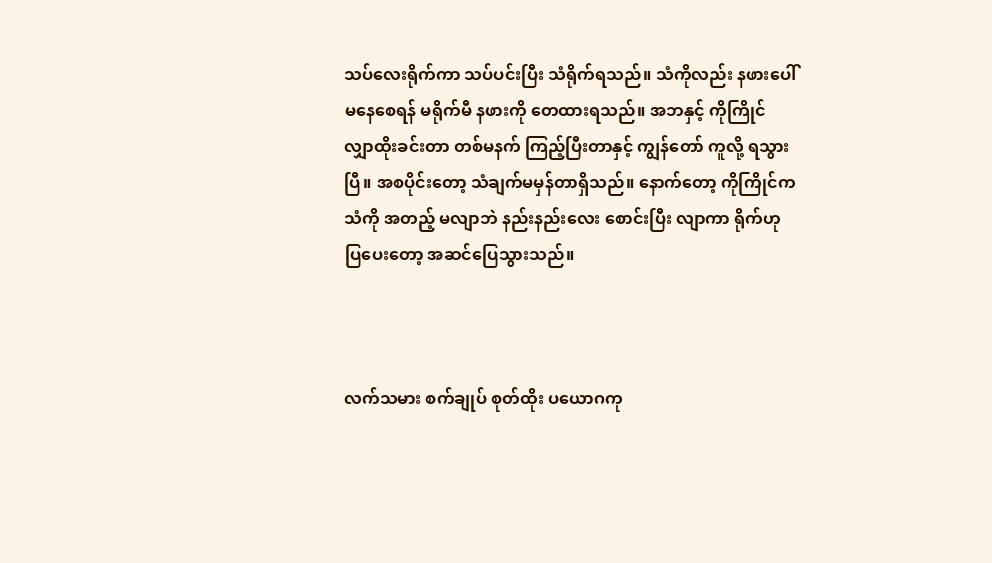သပ်လေးရိုက်ကာ သပ်ပင်းပြီး သံရိုက်ရသည်။ သံကိုလည်း နဖားပေါ်မနေစေရန် မရိုက်မီ နဖားကို တေထားရသည်။ အဘနှင့် ကိုကြိုင် လျှာထိုးခင်းတာ တစ်မနက် ကြည့်ပြီးတာနှင့် ကျွန်တော် ကူလို့ ရသွားပြီ။ အစပိုင်းတော့ သံချက်မမှန်တာရှိသည်။ နောက်တော့ ကိုကြိုင်က သံကို အတည့် မလျာဘဲ နည်းနည်းလေး စောင်းပြီး လျာကာ ရိုက်ဟု ပြပေးတော့ အဆင်ပြေသွားသည်။



လက်သမား စက်ချုပ် စုတ်ထိုး ပယောဂကု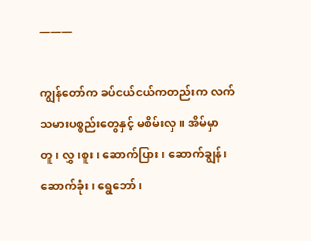———

ကျွန်တော်က ခပ်ငယ်ငယ်ကတည်းက လက်သမားပစ္စည်းတွေနှင့် မစိမ်းလှ။ အိမ်မှာ တူ၊ လွှ၊စူး၊ ဆောက်ပြား၊ ဆောက်ချွန်၊ ဆောက်ခုံး၊ ရွေဘော်၊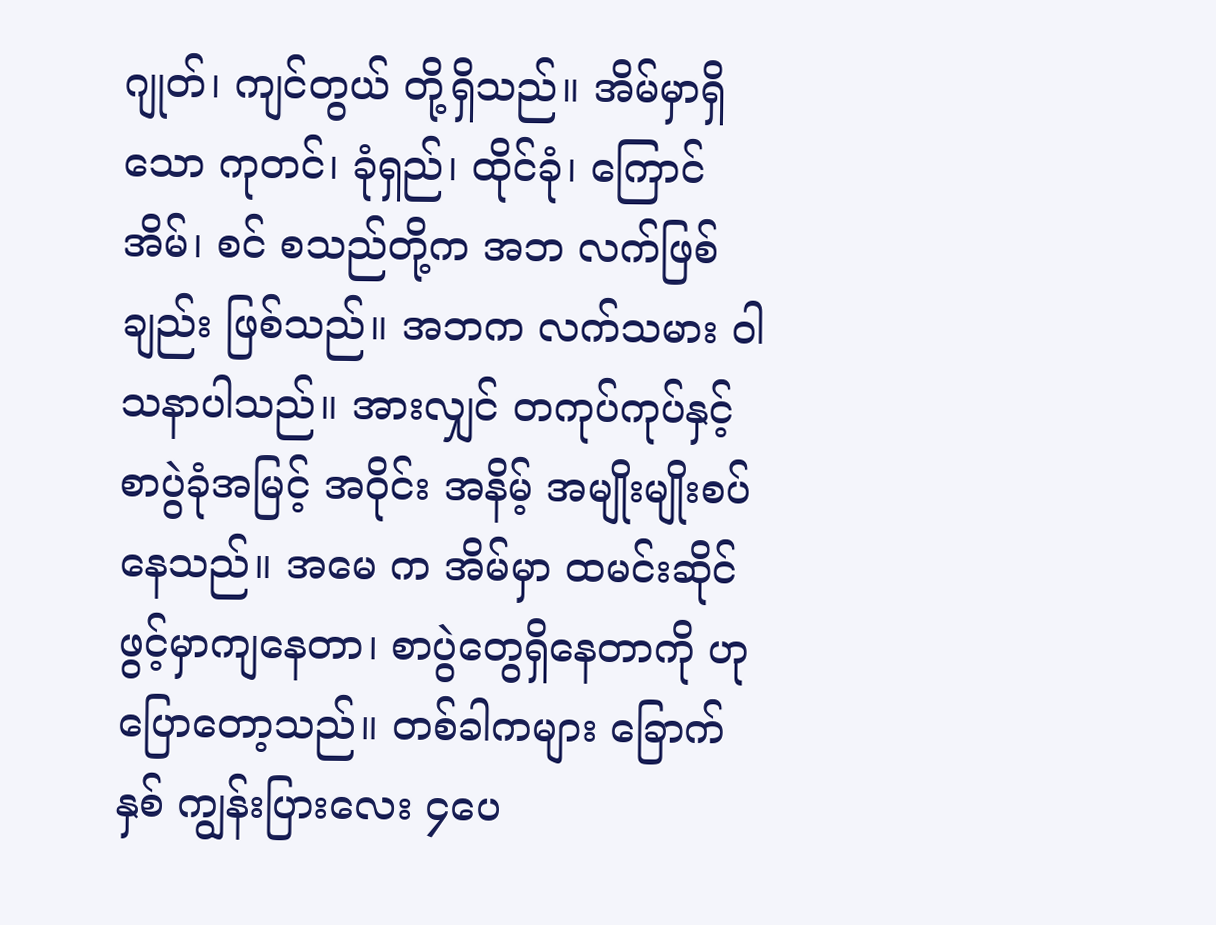ဂျုတ်၊ ကျင်တွယ် တို့ရှိသည်။ အိမ်မှာရှိသော ကုတင်၊ ခုံရှည်၊ ထိုင်ခုံ၊ ကြောင်အိမ်၊ စင် စသည်တို့က အဘ လက်ဖြစ်ချည်း ဖြစ်သည်။ အဘက လက်သမား ဝါသနာပါသည်။ အားလျှင် တကုပ်ကုပ်နှင့် စာပွဲခုံအမြင့် အဝိုင်း အနိမ့် အမျိုးမျိုးစပ်နေသည်။ အမေ က အိမ်မှာ ထမင်းဆိုင်ဖွင့်မှာကျနေတာ၊ စာပွဲတွေရှိနေတာကို ဟု ပြောတော့သည်။ တစ်ခါကများ ခြောက်နှစ် ကျွန်းပြားလေး ၄ပေ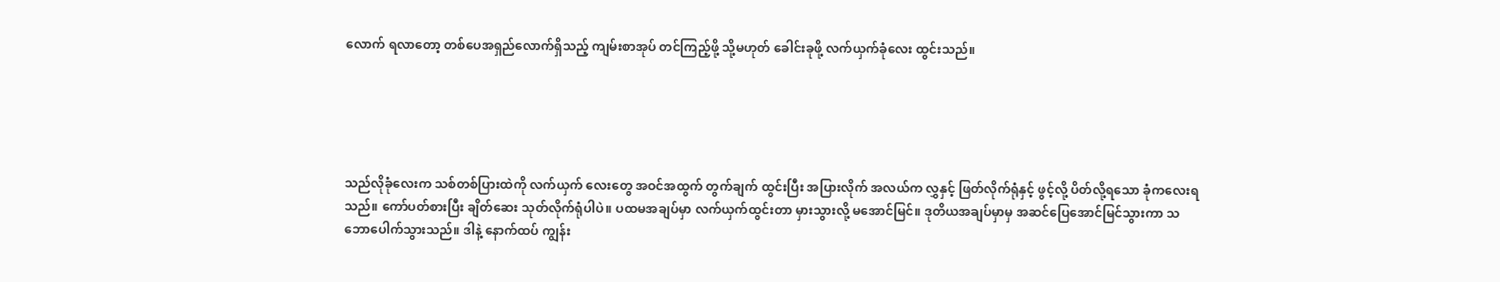လောက် ရလာတော့ တစ်ပေအရှည်လောက်ရှိသည့် ကျမ်းစာအုပ် တင်ကြည့်ဖို့ သို့မဟုတ် ခေါင်းခုဖို့ လက်ယှက်ခုံလေး ထွင်းသည်။





သည်လိုခုံလေးက သစ်တစ်ပြားထဲကို လက်ယှက် လေးတွေ အဝင်အထွက် တွက်ချက် ထွင်းပြီး အပြားလိုက် အလယ်က လွှနှင့် ဖြတ်လိုက်ရုံနှင့် ဖွင့်လို့ ပိတ်လို့ရသော ခုံကလေးရသည်။ ကော်ပတ်စားပြီး ချိတ်ဆေး သုတ်လိုက်ရုံပါပဲ။ ပထမအချပ်မှာ လက်ယှက်ထွင်းတာ မှားသွားလို့ မအောင်မြင်။ ဒုတိယအချပ်မှာမှ အဆင်ပြေအောင်မြင်သွားကာ သဘောပေါက်သွားသည်။ ဒါနဲ့ နောက်ထပ် ကျွန်း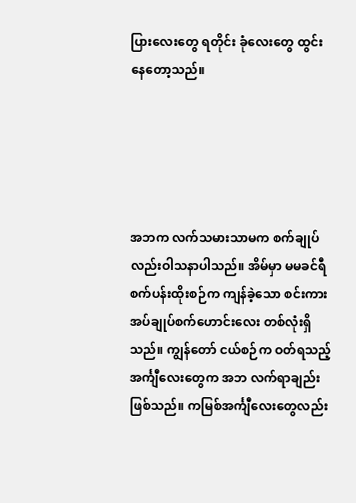ပြားလေးတွေ ရတိုင်း ခုံလေးတွေ ထွင်းနေတော့သည်။





အဘက လက်သမားသာမက စက်ချုပ်လည်းဝါသနာပါသည်။ အိမ်မှာ မမခင်ရီ စက်ပန်းထိုးစဉ်က ကျန်ခဲ့သော စင်းကား အပ်ချုပ်စက်ဟောင်းလေး တစ်လုံးရှိသည်။ ကျွန်တော် ငယ်စဉ်က ဝတ်ရသည့် အင်္ကျီလေးတွေက အဘ လက်ရာချည်း ဖြစ်သည်။ ကမြစ်အင်္ကျီလေးတွေလည်း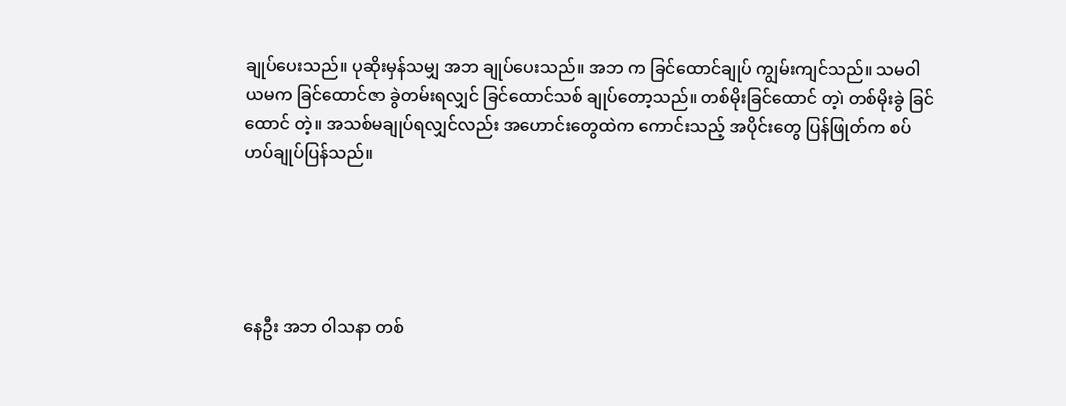ချုပ်ပေးသည်။ ပုဆိုးမှန်သမျှ အဘ ချုပ်ပေးသည်။ အဘ က ခြင်ထောင်ချုပ် ကျွမ်းကျင်သည်။ သမဝါယမက ခြင်ထောင်ဇာ ခွဲတမ်းရလျှင် ခြင်ထောင်သစ် ချုပ်တော့သည်။ တစ်မိုးခြင်ထောင် တ့၊ဲ တစ်မိုးခွဲ ခြင်ထောင် တဲ့။ အသစ်မချုပ်ရလျှင်လည်း အဟောင်းတွေထဲက ကောင်းသည့် အပိုင်းတွေ ပြန်ဖြုတ်က စပ်ဟပ်ချုပ်ပြန်သည်။





နေဦး အဘ ဝါသနာ တစ်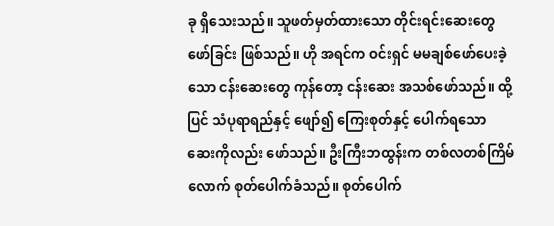ခု ရှိသေးသည်။ သူဖတ်မှတ်ထားသော တိုင်းရင်းဆေးတွေဖော်ခြင်း ဖြစ်သည်။ ဟို အရင်က ဝင်းရှင် မမချစ်ဖော်ပေးခဲ့သော ငန်းဆေးတွေ ကုန်တော့ ငန်းဆေး အသစ်ဖော်သည်။ ထို့ပြင် သံပုရာရည်နှင့် ဖျော်၍ ကြေးစုတ်နှင့် ပေါက်ရသော ဆေးကိုလည်း ဖော်သည်။ ဦးကြီးဘထွန်းက တစ်လတစ်ကြိမ်လောက် စုတ်ပေါက်ခံသည်။ စုတ်ပေါက်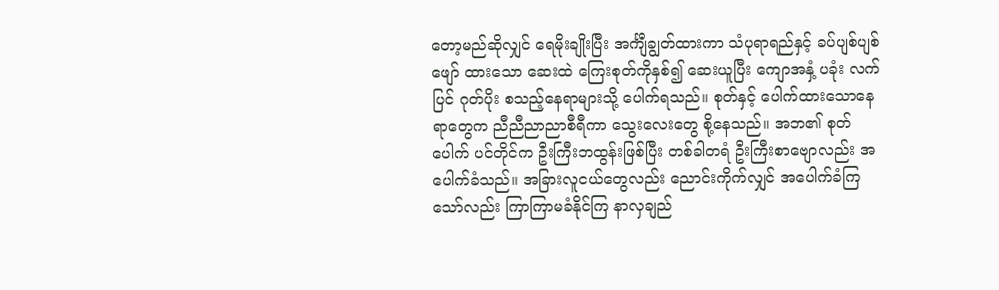တော့မည်ဆိုလျှင် ရေမိုးချိုးပြီး အင်္ကျီချွတ်ထားကာ သံပုရာရည်နှင့် ခပ်ပျစ်ပျစ်ဖျော် ထားသော ဆေးထဲ ကြေးစုတ်ကိုနှစ်၍ ဆေးယူပြီး ကျောအနှံ့ ပခုံး လက်ပြင် ဂုတ်ပိုး စသည့်နေရာများသို့ ပေါက်ရသည်။ စုတ်နှင့် ပေါက်ထားသောနေရာတွေက ညီညီညာညာစီရီကာ သွေးလေးတွေ စို့နေသည်။ အဘ၏ စုတ်ပေါက် ပင်တိုင်က ဦးကြီးဘထွန်းဖြစ်ပြီး တစ်ခါတရံ ဦးကြီးစာဗျောလည်း အပေါက်ခံသည်။ အခြားလူငယ်တွေလည်း ညောင်းကိုက်လျှင် အပေါက်ခံကြသော်လည်း ကြာကြာမခံနိုင်ကြ နာလှချည်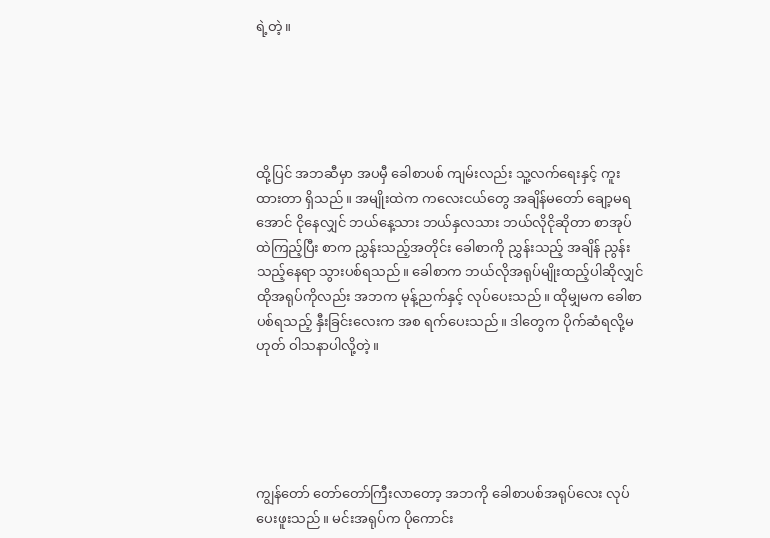ရဲ့တဲ့။





ထို့ပြင် အဘဆီမှာ အပမှီ ခေါစာပစ် ကျမ်းလည်း သူ့လက်ရေးနှင့် ကူးထားတာ ရှိသည်။ အမျိုးထဲက ကလေးငယ်တွေ အချိန်မတော် ချော့မရအောင် ငိုနေလျှင် ဘယ်နေ့သား ဘယ်နှလသား ဘယ်လိုငိုဆိုတာ စာအုပ်ထဲကြည့်ပြီး စာက ညွှန်းသည့်အတိုင်း ခေါစာကို ညွှန်းသည့် အချိန် ညွန်းသည့်နေရာ သွားပစ်ရသည်။ ခေါစာက ဘယ်လိုအရုပ်မျိုးထည့်ပါဆိုလျှင် ထိုအရုပ်ကိုလည်း အဘက မုန့်ညက်နှင့် လုပ်ပေးသည်။ ထိုမျှမက ခေါစာပစ်ရသည့် နှီးခြင်းလေးက အစ ရက်ပေးသည်။ ဒါတွေက ပိုက်ဆံရလို့မဟုတ် ဝါသနာပါလို့တဲ့။





ကျွန်တော် တော်တော်ကြီးလာတော့ အဘကို ခေါစာပစ်အရုပ်လေး လုပ်ပေးဖူးသည်။ မင်းအရုပ်က ပိုကောင်း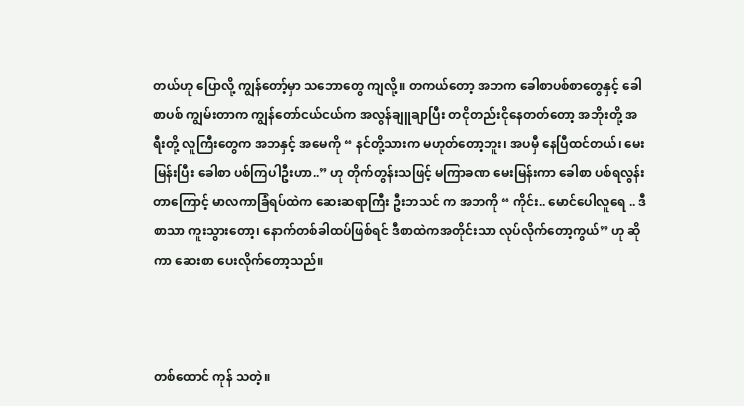တယ်ဟု ပြောလို့ ကျွန်တော့်မှာ သဘောတွေ ကျလို့။ တကယ်တော့ အဘက ခေါစာပစ်စာတွေနှင့် ခေါစာပစ် ကျွမ်းတာက ကျွန်တော်ငယ်ငယ်က အလွန်ချူချာပြီး တငိုတည်းငိုနေတတ်တော့ အဘိုးတို့ အရီးတို့ လူကြီးတွေက အဘနှင့် အမေကို “ နင်တို့သားက မဟုတ်တော့ဘူး၊ အပမှီ နေပြီထင်တယ်၊ မေးမြန်းပြီး ခေါစာ ပစ်ကြပါဦးဟာ..” ဟု တိုက်တွန်းသဖြင့် မကြာခဏ မေးမြန်းကာ ခေါစာ ပစ်ရလွန်းတာကြောင့် မာလကာခြံရပ်ထဲက ဆေးဆရာကြီး ဦးဘသင် က အဘကို “ ကိုင်း.. မောင်ပေါလူရေ .. ဒီစာသာ ကူးသွားတော့၊ နောက်တစ်ခါထပ်ဖြစ်ရင် ဒီစာထဲကအတိုင်းသာ လုပ်လိုက်တော့ကွယ်” ဟု ဆိုကာ ဆေးစာ ပေးလိုက်တော့သည်။



တစ်ထောင် ကုန် သတဲ့။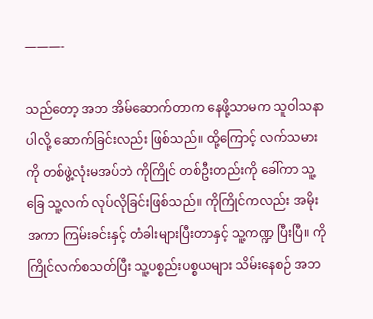———-

သည်တော့ အဘ အိမ်ဆောက်တာက နေဖို့သာမက သူဝါသနာပါလို့ ဆောက်ခြင်းလည်း ဖြစ်သည်။ ထို့ကြောင့် လက်သမားကို တစ်ဖွဲ့လုံးမအပ်ဘဲ ကိုကြိုင် တစ်ဦးတည်းကို ခေါ်ကာ သူ့ခြေ သူ့လက် လုပ်လိုခြင်းဖြစ်သည်။ ကိုကြိုင်ကလည်း အမိုး အကာ ကြမ်းခင်းနှင့် တံခါးများပြီးတာနှင့် သူ့ကဏ္ဍ ပြီးပြီ။ ကိုကြိုင်လက်စသတ်ပြီး သူ့ပစ္စည်းပစ္စယများ သိမ်းနေစဉ် အဘ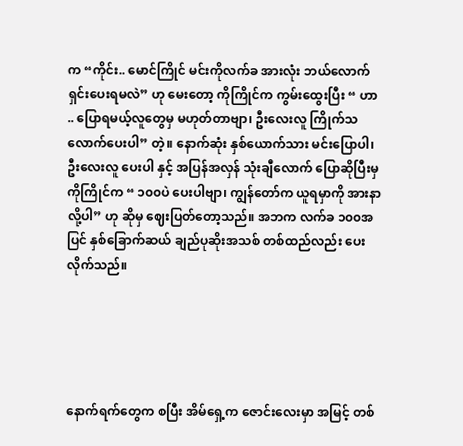က “ကိုင်း.. မောင်ကြိုင် မင်းကိုလက်ခ အားလုံး ဘယ်လောက်ရှင်းပေးရမလဲ” ဟု မေးတော့ ကိုကြိုင်က ကွမ်းထွေးပြီး “ ဟာ .. ပြောရမယ့်လူတွေမှ မဟုတ်တာဗျာ၊ ဦးလေးလူ ကြိုက်သလောက်ပေးပါ” တဲ့။ နောက်ဆုံး နှစ်ယောက်သား မင်းပြောပါ၊ ဦးလေးလူ ပေးပါ နှင့် အပြန်အလှန် သုံးချီလောက် ပြောဆိုပြီးမှ ကိုကြိုင်က “ ၁၀၀ပဲ ပေးပါဗျာ၊ ကျွန်တော်က ယူရမှာကို အားနာလို့ပါ” ဟု ဆိုမှ ဈေးပြတ်တော့သည်။ အဘက လက်ခ ၁၀၀အပြင် နှစ်ခြောက်ဆယ် ချည်ပုဆိုးအသစ် တစ်ထည်လည်း ပေးလိုက်သည်။





နောက်ရက်တွေက စပြီး အိမ်ရှေ့က ဇောင်းလေးမှာ အမြင့် တစ်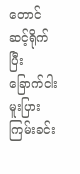တောင် ဆင့်ရိုက်ပြီး ခြောက်ငါးမူးပြား ကြမ်းခင်း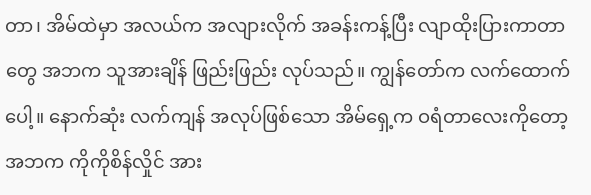တာ၊ အိမ်ထဲမှာ အလယ်က အလျားလိုက် အခန်းကန့်ပြီး လျာထိုးပြားကာတာတွေ အဘက သူအားချိန် ဖြည်းဖြည်း လုပ်သည်။ ကျွန်တော်က လက်ထောက်ပေါ့။ နောက်ဆုံး လက်ကျန် အလုပ်ဖြစ်သော အိမ်ရှေ့က ဝရံတာလေးကိုတော့ အဘက ကိုကိုစိန်လှိုင် အား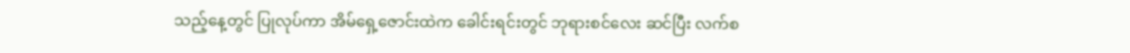သည့်နေ့တွင် ပြုလုပ်ကာ အိမ်ရှေ့ဇောင်းထဲက ခေါင်းရင်းတွင် ဘုရားစင်လေး ဆင်ပြီး လက်စ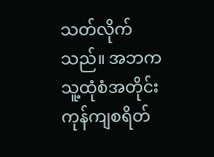သတ်လိုက်သည်။ အဘက သူ့ထုံစံအတိုင်း ကုန်ကျစရိတ်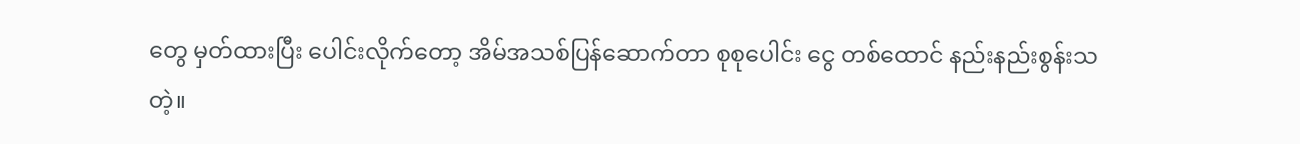တွေ မှတ်ထားပြီး ပေါင်းလိုက်တော့ အိမ်အသစ်ပြန်ဆောက်တာ စုစုပေါင်း ငွေ တစ်ထောင် နည်းနည်းစွန်းသတဲ့။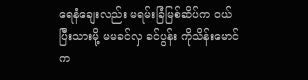ရေနံချေးလည်း မရမ်းခြံမြစ်ဆိပ်က ဝယ်ပြီးသားမို့ မမခင်လှ ခင်ပွန်း ကိုသိန်းမောင်က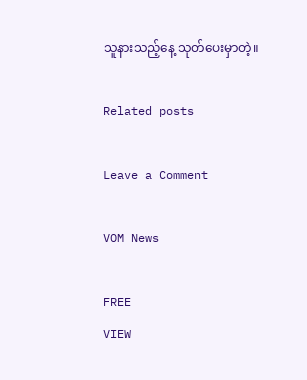သူနားသည့်နေ့ သုတ်ပေးမှာတဲ့။

Related posts

Leave a Comment

VOM News

FREE
VIEW